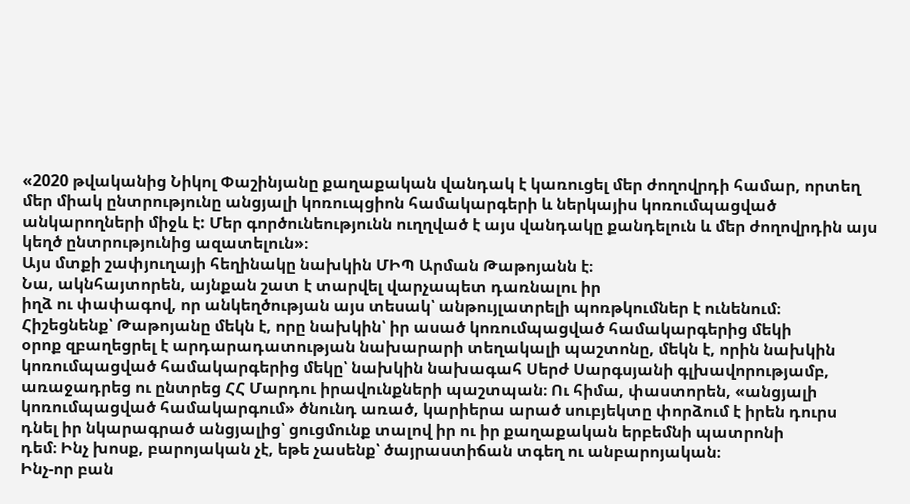«2020 թվականից Նիկոլ Փաշինյանը քաղաքական վանդակ է կառուցել մեր ժողովրդի համար, որտեղ մեր միակ ընտրությունը անցյալի կոռուպցիոն համակարգերի և ներկայիս կոռումպացված անկարողների միջև է: Մեր գործունեությունն ուղղված է այս վանդակը քանդելուն և մեր ժողովրդին այս կեղծ ընտրությունից ազատելուն»։
Այս մտքի շափյուղայի հեղինակը նախկին ՄԻՊ Արման Թաթոյանն է։
Նա, ակնհայտորեն, այնքան շատ է տարվել վարչապետ դառնալու իր
իղձ ու փափագով, որ անկեղծության այս տեսակ՝ անթույլատրելի պոռթկումներ է ունենում։
Հիշեցնենք՝ Թաթոյանը մեկն է, որը նախկին՝ իր ասած կոռումպացված համակարգերից մեկի
օրոք զբաղեցրել է արդարադատության նախարարի տեղակալի պաշտոնը, մեկն է, որին նախկին
կոռումպացված համակարգերից մեկը՝ նախկին նախագահ Սերժ Սարգսյանի գլխավորությամբ,
առաջադրեց ու ընտրեց ՀՀ Մարդու իրավունքների պաշտպան։ Ու հիմա, փաստորեն, «անցյալի
կոռումպացված համակարգում» ծնունդ առած, կարիերա արած սուբյեկտը փորձում է իրեն դուրս
դնել իր նկարագրած անցյալից՝ ցուցմունք տալով իր ու իր քաղաքական երբեմնի պատրոնի
դեմ։ Ինչ խոսք, բարոյական չէ, եթե չասենք՝ ծայրաստիճան տգեղ ու անբարոյական։
Ինչ-որ բան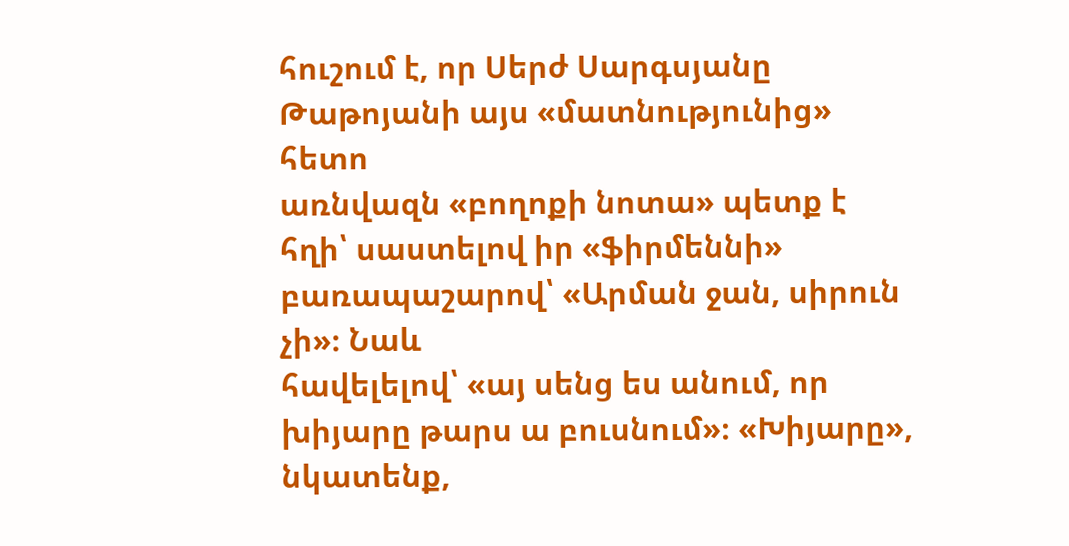հուշում է, որ Սերժ Սարգսյանը Թաթոյանի այս «մատնությունից» հետո
առնվազն «բողոքի նոտա» պետք է հղի՝ սաստելով իր «ֆիրմեննի» բառապաշարով՝ «Արման ջան, սիրուն չի»։ Նաև
հավելելով՝ «այ սենց ես անում, որ խիյարը թարս ա բուսնում»։ «Խիյարը», նկատենք,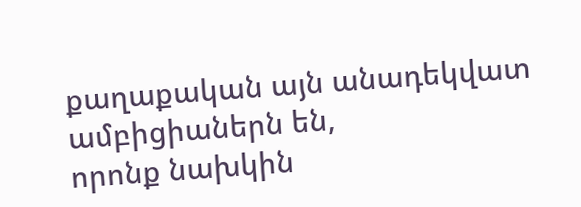քաղաքական այն անադեկվատ ամբիցիաներն են,
որոնք նախկին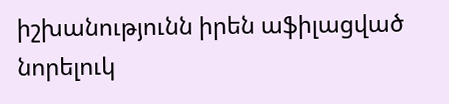իշխանությունն իրեն աֆիլացված նորելուկ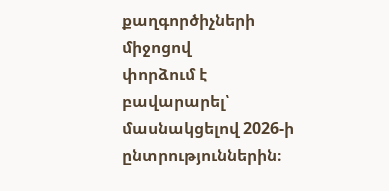քաղգործիչների միջոցով
փորձում է բավարարել՝ մասնակցելով 2026-ի ընտրություններին։